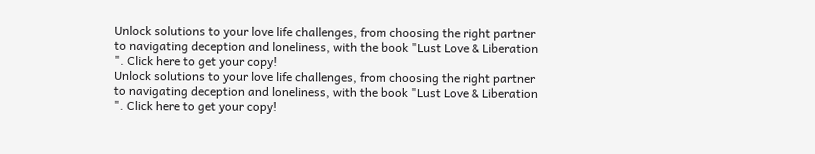Unlock solutions to your love life challenges, from choosing the right partner to navigating deception and loneliness, with the book "Lust Love & Liberation ". Click here to get your copy!
Unlock solutions to your love life challenges, from choosing the right partner to navigating deception and loneliness, with the book "Lust Love & Liberation ". Click here to get your copy!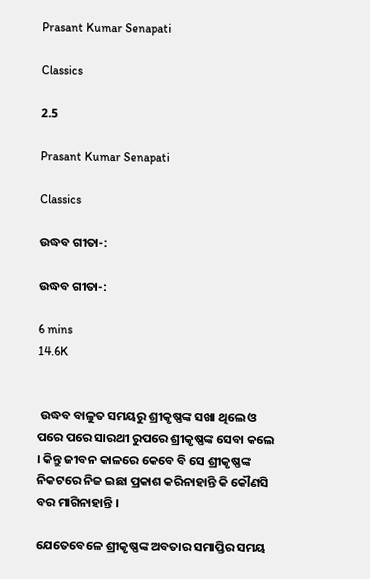Prasant Kumar Senapati

Classics

2.5

Prasant Kumar Senapati

Classics

ଉଦ୍ଧବ ଗୀତା-:

ଉଦ୍ଧବ ଗୀତା-:

6 mins
14.6K


 ଉଦ୍ଧବ ବାଳୁତ ସମୟରୁ ଶ୍ରୀକୃଷ୍ଣଙ୍କ ସଖା ଥିଲେ ଓ ପରେ ପରେ ସାରଥୀ ରୁପରେ ଶ୍ରୀକୃଷ୍ଣଙ୍କ ସେବା କଲେ । କିନ୍ତୁ ଜୀବନ କାଳରେ କେବେ ବି ସେ ଶ୍ରୀକୃଷ୍ଣଙ୍କ ନିକଟରେ ନିଜ ଇଛା ପ୍ରକାଶ କରିନାହାନ୍ତି କି କୌଣସି ବର ମାଗିନାହାନ୍ତି ।

ଯେତେବେଳେ ଶ୍ରୀକୃଷ୍ଣଙ୍କ ଅବତାର ସମାପ୍ତିର ସମୟ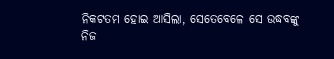ନିକଟତମ ହୋଇ ଆସିଲା, ସେତେବେଳେ ସେ ଉଦ୍ଧବଙ୍କୁ ନିଜ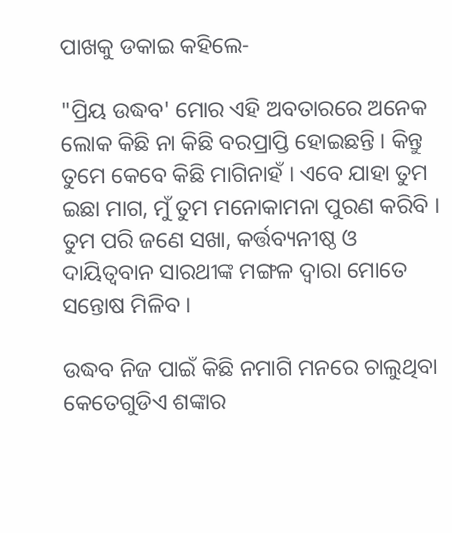ପାଖକୁ ଡକାଇ କହିଲେ-

"ପ୍ରିୟ ଉଦ୍ଧବ' ମୋର ଏହି ଅବତାରରେ ଅନେକ ଲୋକ କିଛି ନା କିଛି ବରପ୍ରାପ୍ତି ହୋଇଛନ୍ତି । କିନ୍ତୁ ତୁମେ କେବେ କିଛି ମାଗିନାହଁ । ଏବେ ଯାହା ତୁମ ଇଛା ମାଗ, ମୁଁ ତୁମ ମନୋକାମନା ପୁରଣ କରିବି । ତୁମ ପରି ଜଣେ ସଖା, କର୍ତ୍ତବ୍ୟନୀଷ୍ଠ ଓ ଦାୟିତ୍ବବାନ ସାରଥୀଙ୍କ ମଙ୍ଗଳ ଦ୍ବାରା ମୋତେ ସନ୍ତୋଷ ମିଳିବ ।

ଉଦ୍ଧବ ନିଜ ପାଇଁ କିଛି ନମାଗି ମନରେ ଚାଲୁଥିବା କେତେଗୁଡିଏ ଶଙ୍କାର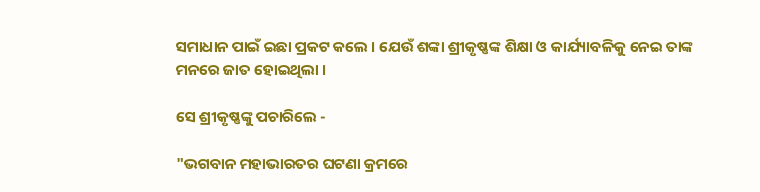ସମାଧାନ ପାଇଁ ଇଛା ପ୍ରକଟ କଲେ । ଯେଉଁ ଶଙ୍କା ଶ୍ରୀକୃଷ୍ଣଙ୍କ ଶିକ୍ଷା ଓ କାର୍ଯ୍ୟାବଳିକୁ ନେଇ ତାଙ୍କ ମନରେ ଜାତ ହୋଇଥିଲା ।

ସେ ଶ୍ରୀକୃଷ୍ଣଙ୍କୁ ପଚାରିଲେ -

"ଭଗବାନ ମହାଭାରତର ଘଟଣା କ୍ରମରେ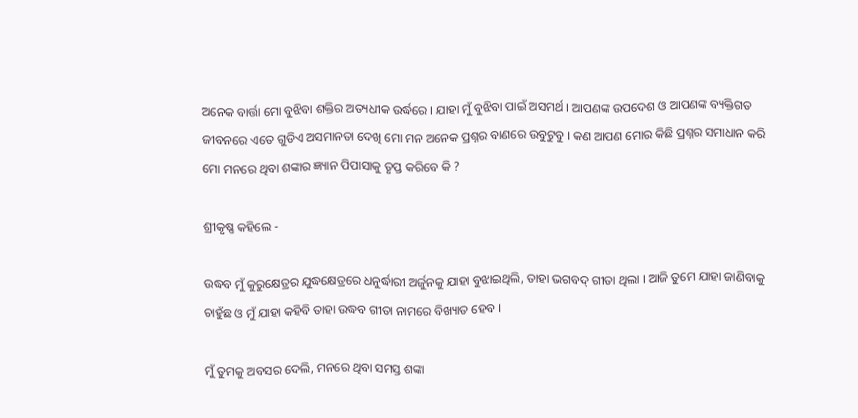ଅନେକ ବାର୍ତ୍ତା ମୋ ବୁଝିବା ଶକ୍ତିର ଅତ୍ୟଧୀକ ଉର୍ଦ୍ଧରେ । ଯାହା ମୁଁ ବୁଝିବା ପାଇଁ ଅସମର୍ଥ । ଆପଣଙ୍କ ଉପଦେଶ ଓ ଆପଣଙ୍କ ବ୍ୟକ୍ତିଗତ ଜୀବନରେ ଏତେ ଗୁଡିଏ ଅସମାନତା ଦେଖି ମୋ ମନ ଅନେକ ପ୍ରଶ୍ନର ବାଣରେ ଉବୁଟୁବୁ । କଣ ଆପଣ ମୋର କିଛି ପ୍ରଶ୍ନର ସମାଧାନ କରି ମୋ ମନରେ ଥିବା ଶଙ୍କାର ଜ୍ଞ୍ୟାନ ପିପାସାକୁ ତୃପ୍ତ କରିବେ କି ?

ଶ୍ରୀକୃଷ୍ଣ କହିଲେ -

ଉଦ୍ଧବ ମୁଁ କୁରୁକ୍ଷେତ୍ରର ଯୁଦ୍ଧକ୍ଷେତ୍ରରେ ଧନୁର୍ଦ୍ଧାରୀ ଅର୍ଜୁନକୁ ଯାହା ବୁଝାଇଥିଲି, ତାହା ଭଗବଦ୍ ଗୀତା ଥିଲା । ଆଜି ତୁମେ ଯାହା ଜାଣିବାକୁ ଚାହୁଁଛ ଓ ମୁଁ ଯାହା କହିବି ତାହା ଉଦ୍ଧବ ଗୀତା ନାମରେ ବିଖ୍ୟାତ ହେବ ।

ମୁଁ ତୁମକୁ ଅବସର ଦେଲି, ମନରେ ଥିବା ସମସ୍ତ ଶଙ୍କା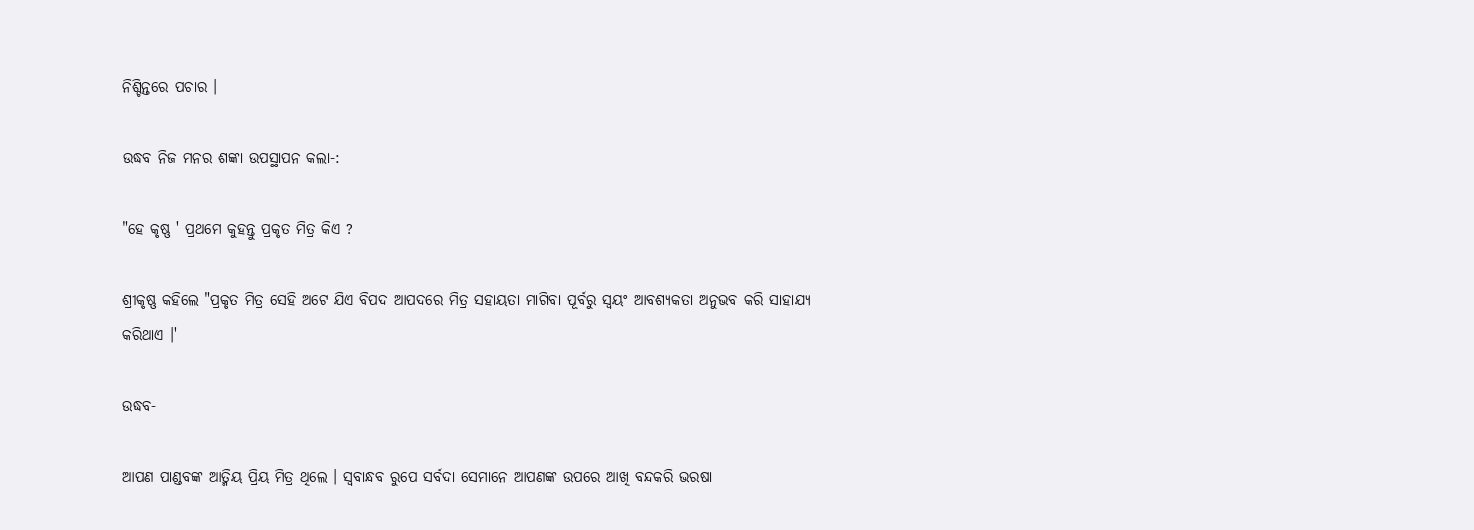ନିଶ୍ଚିନ୍ତରେ ପଚାର ।

ଉଦ୍ଧବ ନିଜ ମନର ଶଙ୍କା ଉପସ୍ଥାପନ କଲା-:

"ହେ କୃଷ୍ଣ ' ପ୍ରଥମେ କୁହନ୍ତୁ ପ୍ରକୃତ ମିତ୍ର କିଏ ?

ଶ୍ରୀକୃଷ୍ଣ କହିଲେ "ପ୍ରକୃତ ମିତ୍ର ସେହି ଅଟେ ଯିଏ ବିପଦ ଆପଦରେ ମିତ୍ର ସହାୟତା ମାଗିବା ପୂର୍ବରୁ ସ୍ବୟଂ ଆବଶ୍ୟକତା ଅନୁଭବ କରି ସାହାଯ୍ୟ କରିଥାଏ ।'

ଉଦ୍ଧବ-

ଆପଣ ପାଣ୍ଡବଙ୍କ ଆତ୍ମିୟ ପ୍ରିୟ ମିତ୍ର ଥିଲେ । ସ୍ବବାନ୍ଧବ ରୁପେ ସର୍ବଦା ସେମାନେ ଆପଣଙ୍କ ଉପରେ ଆଖି ବନ୍ଦକରି ଭରଷା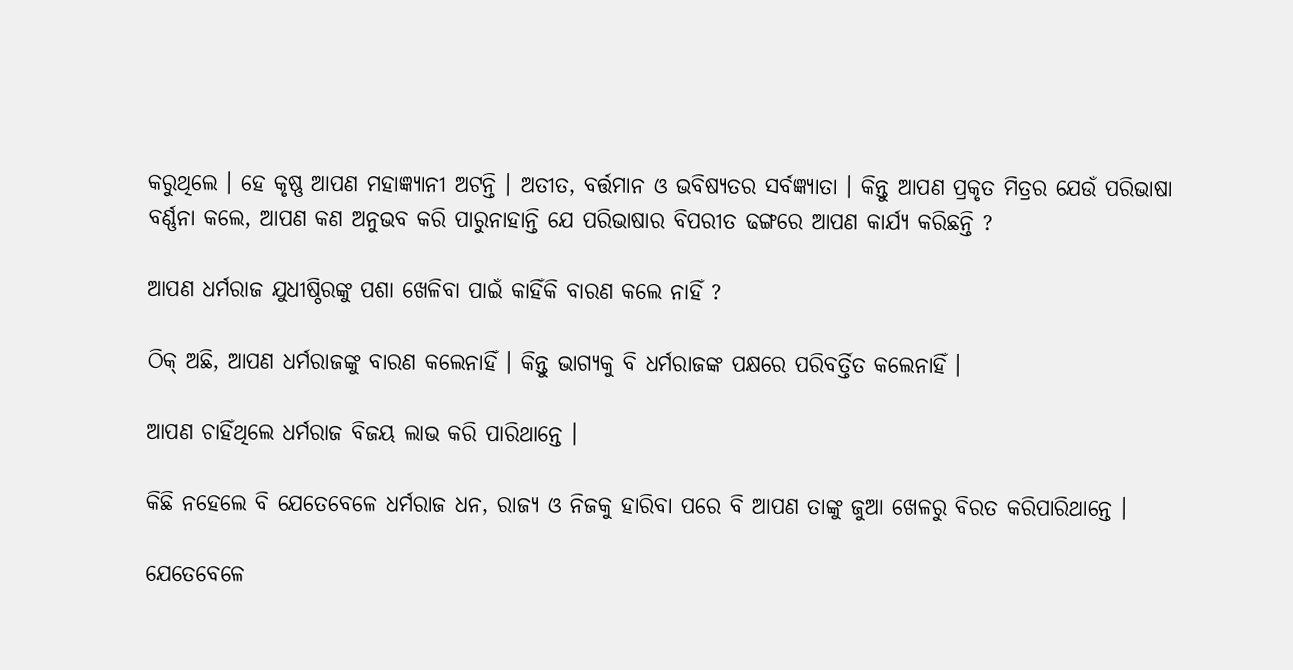କରୁଥିଲେ । ହେ କୃଷ୍ଣ ଆପଣ ମହାଜ୍ଞ୍ୟାନୀ ଅଟନ୍ତି । ଅତୀତ, ବର୍ତ୍ତମାନ ଓ ଭବିଷ୍ୟତର ସର୍ବଜ୍ଞ୍ୟାତା । କିନ୍ତୁ ଆପଣ ପ୍ରକୃତ ମିତ୍ରର ଯେଉଁ ପରିଭାଷା ବର୍ଣ୍ଣନା କଲେ, ଆପଣ କଣ ଅନୁଭବ କରି ପାରୁନାହାନ୍ତି ଯେ ପରିଭାଷାର ବିପରୀତ ଢଙ୍ଗରେ ଆପଣ କାର୍ଯ୍ୟ କରିଛନ୍ତି ?

ଆପଣ ଧର୍ମରାଜ ଯୁଧୀଷ୍ଠିରଙ୍କୁ ପଶା ଖେଳିବା ପାଇଁ କାହିଁକି ବାରଣ କଲେ ନାହିଁ ?

ଠିକ୍ ଅଛି, ଆପଣ ଧର୍ମରାଜଙ୍କୁ ବାରଣ କଲେନାହିଁ । କିନ୍ତୁ ଭାଗ୍ୟକୁ ବି ଧର୍ମରାଜଙ୍କ ପକ୍ଷରେ ପରିବର୍ତ୍ତିତ କଲେନାହିଁ ।

ଆପଣ ଚାହିଁଥିଲେ ଧର୍ମରାଜ ବିଜୟ ଲାଭ କରି ପାରିଥାନ୍ତେ ।

କିଛି ନହେଲେ ବି ଯେତେବେଳେ ଧର୍ମରାଜ ଧନ, ରାଜ୍ୟ ଓ ନିଜକୁ ହାରିବା ପରେ ବି ଆପଣ ତାଙ୍କୁ ଜୁଆ ଖେଳରୁ ବିରତ କରିପାରିଥାନ୍ତେ ।

ଯେତେବେଳେ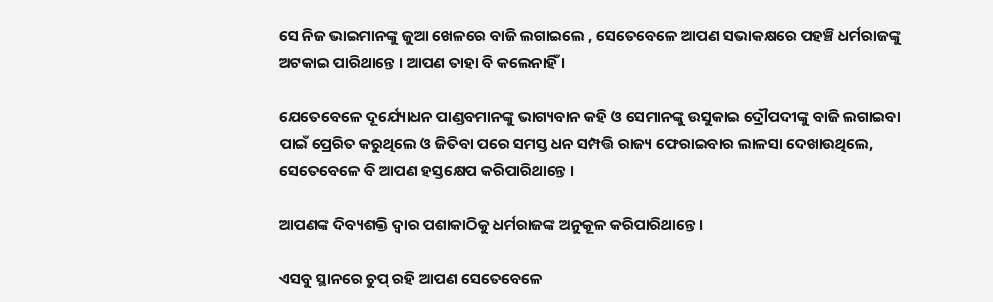ସେ ନିଜ ଭାଇମାନଙ୍କୁ ଜୁଆ ଖେଳରେ ବାଜି ଲଗାଇଲେ , ସେତେବେଳେ ଆପଣ ସଭାକକ୍ଷରେ ପହଞ୍ଚି ଧର୍ମରାଜଙ୍କୁ ଅଟକାଇ ପାରିଥାନ୍ତେ । ଆପଣ ତାହା ବି କଲେନାହିଁ ।

ଯେତେବେଳେ ଦୂର୍ଯ୍ୟୋଧନ ପାଣ୍ଡବମାନଙ୍କୁ ଭାଗ୍ୟବାନ କହି ଓ ସେମାନଙ୍କୁ ଉସୁକାଇ ଦ୍ରୌପଦୀଙ୍କୁ ବାଜି ଲଗାଇବା ପାଇଁ ପ୍ରେରିତ କରୁଥିଲେ ଓ ଜିତିବା ପରେ ସମସ୍ତ ଧନ ସମ୍ପତ୍ତି ରାଜ୍ୟ ଫେରାଇବାର ଲାଳସା ଦେଖାଉଥିଲେ, ସେତେବେଳେ ବି ଆପଣ ହସ୍ତକ୍ଷେପ କରିପାରିଥାନ୍ତେ ।

ଆପଣଙ୍କ ଦିବ୍ୟଶକ୍ତି ଦ୍ବାର ପଶାକାଠିକୁ ଧର୍ମରାଜଙ୍କ ଅନୁକୂଳ କରିପାରିଥାନ୍ତେ ।

ଏସବୁ ସ୍ଥାନରେ ଚୁପ୍ ରହି ଆପଣ ସେତେବେଳେ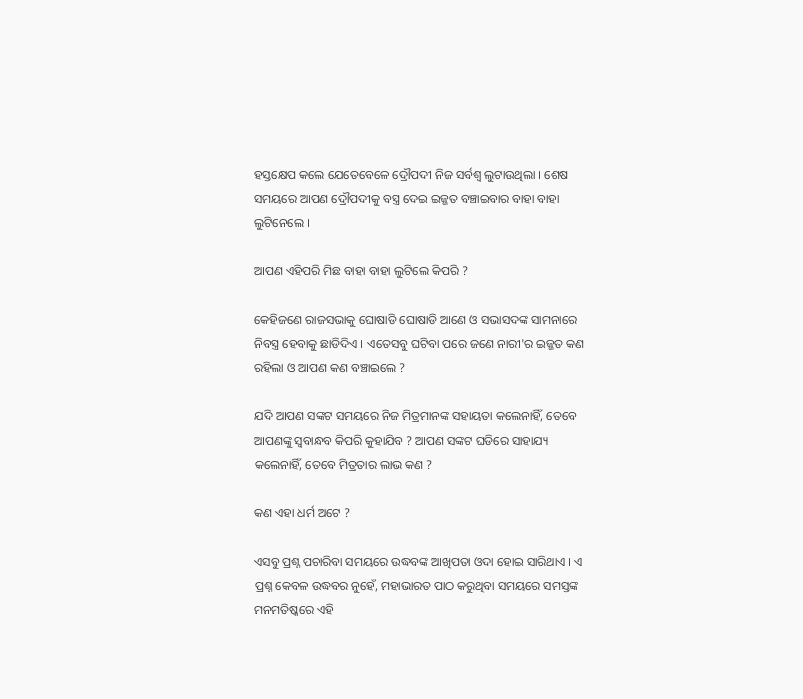ହସ୍ତକ୍ଷେପ କଲେ ଯେତେବେଳେ ଦ୍ରୌପଦୀ ନିଜ ସର୍ବଶ୍ବ ଲୁଟାଉଥିଲା । ଶେଷ ସମୟରେ ଆପଣ ଦ୍ରୌପଦୀକୁ ବସ୍ତ୍ର ଦେଇ ଇଜ୍ଜତ ବଞ୍ଚାଇବାର ବାହା ବାହା ଲୁଟିନେଲେ ।

ଆପଣ ଏହିପରି ମିଛ ବାହା ବାହା ଲୁଟିଲେ କିପରି ?

କେହିଜଣେ ରାଜସଭାକୁ ଘୋଷାଡି ଘୋଷାଡି ଆଣେ ଓ ସଭାସଦଙ୍କ ସାମନାରେ ନିବସ୍ତ୍ର ହେବାକୁ ଛାଡିଦିଏ । ଏତେସବୁ ଘଟିବା ପରେ ଜଣେ ନାରୀ'ର ଇଜ୍ଜତ କଣ ରହିଲା ଓ ଆପଣ କଣ ବଞ୍ଚାଇଲେ ?

ଯଦି ଆପଣ ସଙ୍କଟ ସମୟରେ ନିଜ ମିତ୍ରମାନଙ୍କ ସହାୟତା କଲେନାହିଁ, ତେବେ ଆପଣଙ୍କୁ ସ୍ବବାନ୍ଧବ କିପରି କୁହାଯିବ ? ଆପଣ ସଙ୍କଟ ଘଡିରେ ସାହାଯ୍ୟ କଲେନାହିଁ, ତେବେ ମିତ୍ରତାର ଲାଭ କଣ ?

କଣ ଏହା ଧର୍ମ ଅଟେ ?

ଏସବୁ ପ୍ରଶ୍ନ ପଚାରିବା ସମୟରେ ଉଦ୍ଧବଙ୍କ ଆଖିପତା ଓଦା ହୋଇ ସାରିଥାଏ । ଏ ପ୍ରଶ୍ନ କେବଳ ଉଦ୍ଧବର ନୁହେଁ, ମହାଭାରତ ପାଠ କରୁଥିବା ସମୟରେ ସମସ୍ତଙ୍କ ମନମତିଷ୍କରେ ଏହି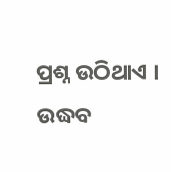ପ୍ରଶ୍ନ ଉଠିଥାଏ । ଉଦ୍ଧବ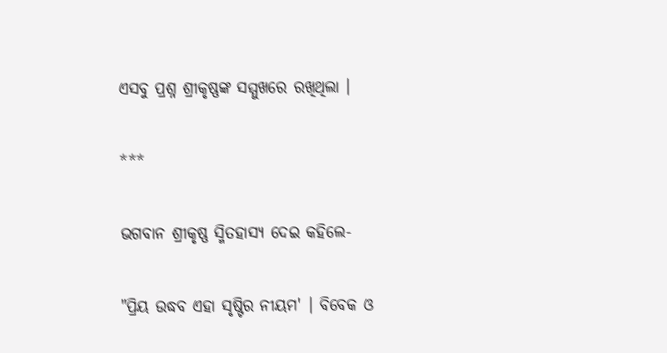ଏସବୁ ପ୍ରଶ୍ନ ଶ୍ରୀକୃଷ୍ଣଙ୍କ ସମ୍ମୁଖରେ ରଖିଥିଲା ।

***

ଭଗବାନ ଶ୍ରୀକୃଷ୍ଣ ସ୍ମିତହାସ୍ୟ ଦେଇ କହିଲେ-

"ପ୍ରିୟ ଉଦ୍ଧବ ଏହା ସୃଷ୍ଟିର ନୀୟମ' । ବିବେକ ଓ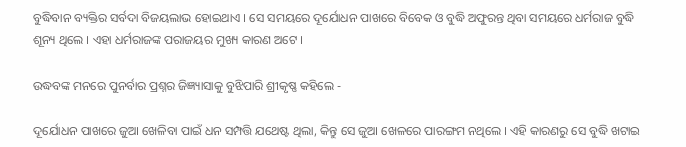ବୁଦ୍ଧିବାନ ବ୍ୟକ୍ତିର ସର୍ବଦା ବିଜୟଲାଭ ହୋଇଥାଏ । ସେ ସମୟରେ ଦୂର୍ଯୋଧନ ପାଖରେ ବିବେକ ଓ ବୁଦ୍ଧି ଅଫୁରନ୍ତ ଥିବା ସମୟରେ ଧର୍ମରାଜ ବୁଦ୍ଧି ଶୂନ୍ୟ ଥିଲେ । ଏହା ଧର୍ମରାଜଙ୍କ ପରାଜୟର ମୁଖ୍ୟ କାରଣ ଅଟେ ।

ଉଦ୍ଧବଙ୍କ ମନରେ ପୁନର୍ବାର ପ୍ରଶ୍ନର ଜିଜ୍ଞ୍ୟାସାକୁ ବୁଝିପାରି ଶ୍ରୀକୃଷ୍ଣ କହିଲେ -

ଦୂର୍ଯୋଧନ ପାଖରେ ଜୁଆ ଖେଳିବା ପାଇଁ ଧନ ସମ୍ପତ୍ତି ଯଥେଷ୍ଟ ଥିଲା, କିନ୍ତୁ ସେ ଜୁଆ ଖେଳରେ ପାରଙ୍ଗମ ନଥିଲେ । ଏହି କାରଣରୁ ସେ ବୁଦ୍ଧି ଖଟାଇ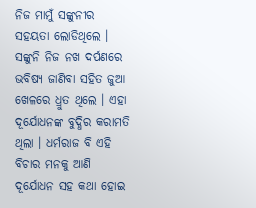ନିଜ ମାମୁଁ ସଙ୍କୁନୀର ସହୟତା ଲୋଡିଥିଲେ । ସଙ୍କୁନି ନିଜ ନଖ ଦର୍ପଣରେ ଭବିଷ୍ୟ ଜାଣିବା ସହିତ ଜୁଆ ଖେଳରେ ଧ୍ରୁତ ଥିଲେ । ଏହା ଦୂର୍ଯୋଧନଙ୍କ ବୁଦ୍ଧିର କରାମତି ଥିଲା । ଧର୍ମରାଜ ବି ଏହି ବିଚାର ମନକୁ ଆଣି ଦୂର୍ଯୋଧନ ସହ କଥା ହୋଇ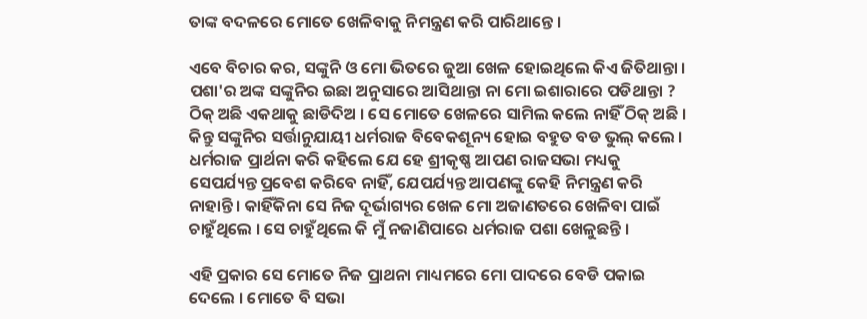ତାଙ୍କ ବଦଳରେ ମୋତେ ଖେଳିବାକୁ ନିମନ୍ତ୍ରଣ କରି ପାରିଥାନ୍ତେ ।

ଏବେ ବିଚାର କର, ସଙ୍କୁନି ଓ ମୋ ଭିତରେ ଜୁଆ ଖେଳ ହୋଇଥିଲେ କିଏ ଜିତିଥାନ୍ତା । ପଶା'ର ଅଙ୍କ ସଙ୍କୁନିର ଇଛା ଅନୁସାରେ ଆସିଥାନ୍ତା ନା ମୋ ଇଶାରାରେ ପଡିଥାନ୍ତା ? ଠିକ୍ ଅଛି ଏକଥାକୁ ଛାଡିଦିଅ । ସେ ମୋତେ ଖେଳରେ ସାମିଲ କଲେ ନାହିଁ ଠିକ୍ ଅଛି । କିନ୍ତୁ ସଙ୍କୁନିର ସର୍ତ୍ତାନୁଯାୟୀ ଧର୍ମରାଜ ବିବେକଶୂନ୍ୟ ହୋଇ ବହୁତ ବଡ ଭୁଲ୍ କଲେ । ଧର୍ମରାଜ ପ୍ରାର୍ଥନା କରି କହିଲେ ଯେ ହେ ଶ୍ରୀକୃଷ୍ଣ ଆପଣ ରାଜସଭା ମଧ୍ୟକୁ ସେପର୍ଯ୍ୟନ୍ତ ପ୍ରବେଶ କରିବେ ନାହିଁ, ଯେପର୍ଯ୍ୟନ୍ତ ଆପଣଙ୍କୁ କେହି ନିମନ୍ତ୍ରଣ କରି ନାହାନ୍ତି । କାହିଁକିନା ସେ ନିଜ ଦୂର୍ଭାଗ୍ୟର ଖେଳ ମୋ ଅଜାଣତରେ ଖେଳିବା ପାଇଁ ଚାହୁଁଥିଲେ । ସେ ଚାହୁଁଥିଲେ କି ମୁଁ ନଜାଣିପାରେ ଧର୍ମରାଜ ପଶା ଖେଳୁଛନ୍ତି ।

ଏହି ପ୍ରକାର ସେ ମୋତେ ନିଜ ପ୍ରାଥନା ମାଧ୍ୟମରେ ମୋ ପାଦରେ ବେଡି ପକାଇ ଦେଲେ । ମୋତେ ବି ସଭା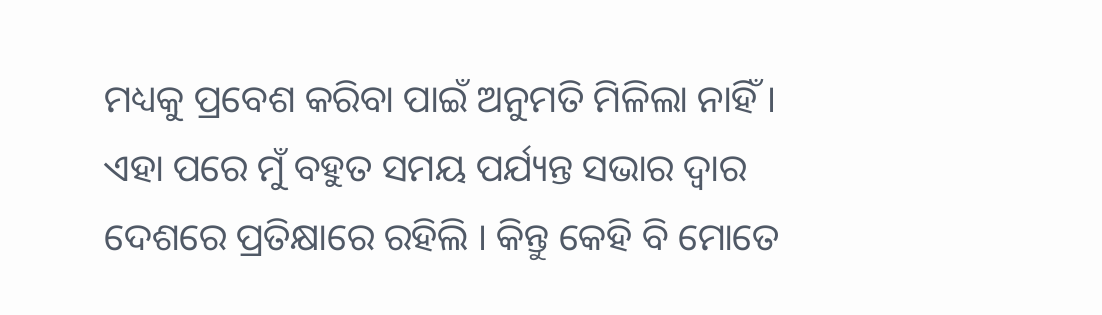ମଧ୍ୟକୁ ପ୍ରବେଶ କରିବା ପାଇଁ ଅନୁମତି ମିଳିଲା ନାହିଁ । ଏହା ପରେ ମୁଁ ବହୁତ ସମୟ ପର୍ଯ୍ୟନ୍ତ ସଭାର ଦ୍ବାର ଦେଶରେ ପ୍ରତିକ୍ଷାରେ ରହିଲି । କିନ୍ତୁ କେହି ବି ମୋତେ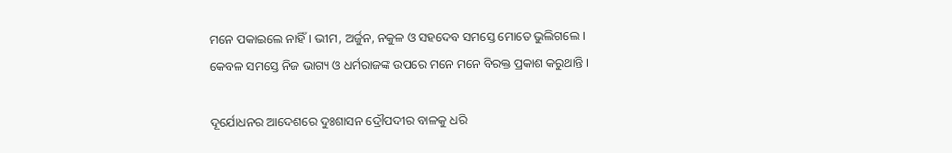ମନେ ପକାଇଲେ ନାହିଁ । ଭୀମ, ଅର୍ଜୁନ, ନକୁଳ ଓ ସହଦେବ ସମସ୍ତେ ମୋତେ ଭୁଲିଗଲେ । କେବଳ ସମସ୍ତେ ନିଜ ଭାଗ୍ୟ ଓ ଧର୍ମରାଜଙ୍କ ଉପରେ ମନେ ମନେ ବିରକ୍ତ ପ୍ରକାଶ କରୁଥାନ୍ତି ।

ଦୂର୍ଯୋଧନର ଆଦେଶରେ ଦୁଃଶାସନ ଦ୍ରୌପଦୀର ବାଳକୁ ଧରି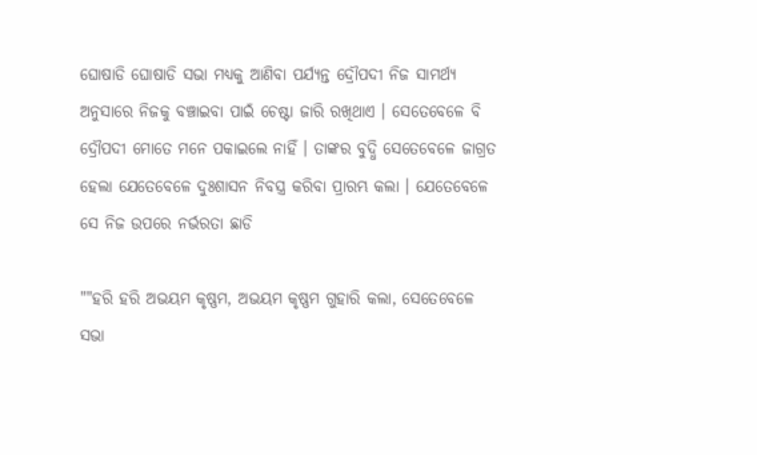ଘୋଷାଡି ଘୋଷାଡି ସଭା ମଧ୍ୟକୁ ଆଣିବା ପର୍ଯ୍ୟନ୍ତ ଦ୍ରୌପଦୀ ନିଜ ସାମର୍ଥ୍ୟ ଅନୁସାରେ ନିଜକୁ ବଞ୍ଚାଇବା ପାଇଁ ଚେଷ୍ଟା ଜାରି ରଖିଥାଏ । ସେତେବେଳେ ବି ଦ୍ରୌପଦୀ ମୋତେ ମନେ ପକାଇଲେ ନାହିଁ । ତାଙ୍କର ବୁଦ୍ଧି ସେତେବେଳେ ଜାଗ୍ରତ ହେଲା ଯେତେବେଳେ ଦୁଃଶାସନ ନିବସ୍ତ୍ର କରିବା ପ୍ରାରମ୍ଭ କଲା । ଯେତେବେଳେ ସେ ନିଜ ଉପରେ ନର୍ଭରତା ଛାଡି

""ହରି ହରି ଅଭୟମ କୃଷ୍ଣମ, ଅଭୟମ କୃଷ୍ଣମ ଗୁହାରି କଲା, ସେତେବେଳେ ସଭା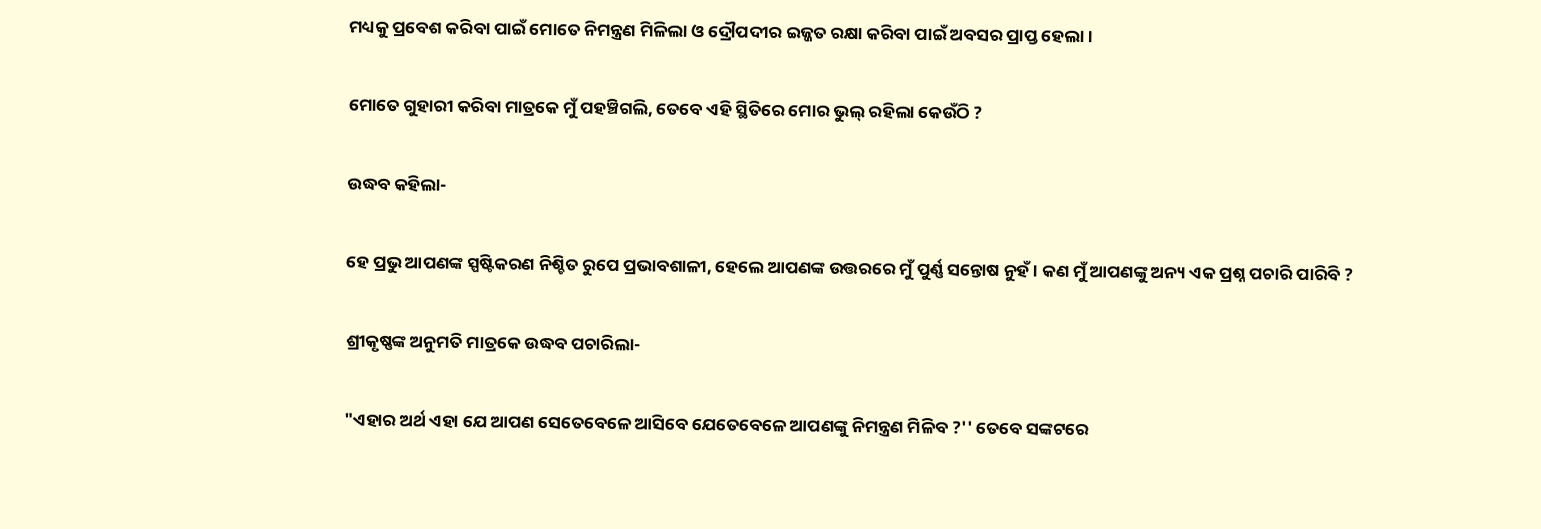ମଧ୍ୟକୁ ପ୍ରବେଶ କରିବା ପାଇଁ ମୋତେ ନିମନ୍ତ୍ରଣ ମିଳିଲା ଓ ଦ୍ରୌପଦୀର ଇଜ୍ଜତ ରକ୍ଷା କରିବା ପାଇଁ ଅବସର ପ୍ରାପ୍ତ ହେଲା ।

ମୋତେ ଗୁହାରୀ କରିବା ମାତ୍ରକେ ମୁଁ ପହଞ୍ଚିଗଲି, ତେବେ ଏହି ସ୍ଥିତିରେ ମୋର ଭୁଲ୍ ରହିଲା କେଉଁଠି ?

ଉଦ୍ଧବ କହିଲା-

ହେ ପ୍ରଭୁ ଆପଣଙ୍କ ସ୍ପଷ୍ଟିକରଣ ନିଶ୍ଚିତ ରୁପେ ପ୍ରଭାବଶାଳୀ, ହେଲେ ଆପଣଙ୍କ ଉତ୍ତରରେ ମୁଁ ପୁର୍ଣ୍ଣ ସନ୍ତୋଷ ନୁହଁ । କଣ ମୁଁ ଆପଣଙ୍କୁ ଅନ୍ୟ ଏକ ପ୍ରଶ୍ନ ପଚାରି ପାରିବି ?

ଶ୍ରୀକୃଷ୍ଣଙ୍କ ଅନୁମତି ମାତ୍ରକେ ଉଦ୍ଧବ ପଚାରିଲା-

"ଏହାର ଅର୍ଥ ଏହା ଯେ ଆପଣ ସେତେବେଳେ ଆସିବେ ଯେତେବେଳେ ଆପଣଙ୍କୁ ନିମନ୍ତ୍ରଣ ମିଳିବ ?'' ତେବେ ସଙ୍କଟରେ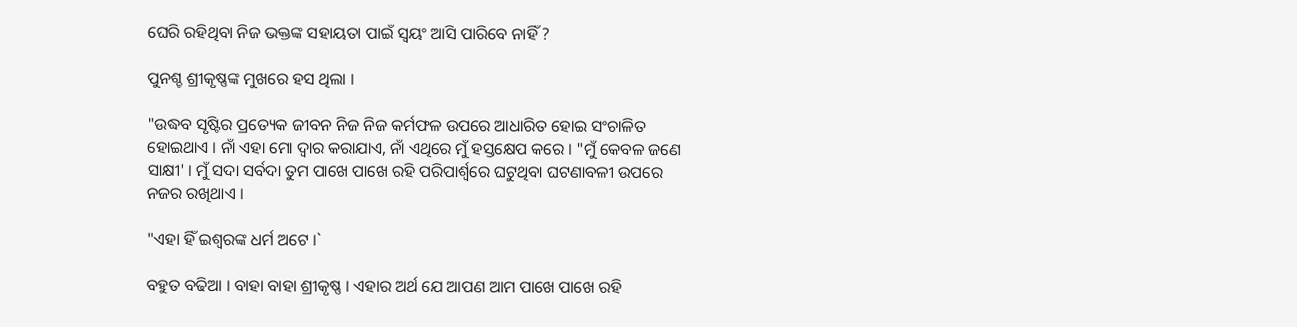ଘେରି ରହିଥିବା ନିଜ ଭକ୍ତଙ୍କ ସହାୟତା ପାଇଁ ସ୍ବୟଂ ଆସି ପାରିବେ ନାହିଁ ?

ପୁନଶ୍ଚ ଶ୍ରୀକୃଷ୍ଣଙ୍କ ମୁଖରେ ହସ ଥିଲା ।

"ଉଦ୍ଧବ ସୃଷ୍ଟିର ପ୍ରତ୍ୟେକ ଜୀବନ ନିଜ ନିଜ କର୍ମଫଳ ଉପରେ ଆଧାରିତ ହୋଇ ସଂଚାଳିତ ହୋଇଥାଏ । ନାଁ ଏହା ମୋ ଦ୍ବାର କରାଯାଏ, ନାଁ ଏଥିରେ ମୁଁ ହସ୍ତକ୍ଷେପ କରେ । "ମୁଁ କେବଳ ଜଣେ ସାକ୍ଷୀ' । ମୁଁ ସଦା ସର୍ବଦା ତୁମ ପାଖେ ପାଖେ ରହି ପରିପାର୍ଶ୍ବରେ ଘଟୁଥିବା ଘଟଣାବଳୀ ଉପରେ ନଜର ରଖିଥାଏ ।

"ଏହା ହିଁ ଇଶ୍ବରଙ୍କ ଧର୍ମ ଅଟେ ।`

ବହୁତ ବଢିଆ । ବାହା ବାହା ଶ୍ରୀକୃଷ୍ଣ । ଏହାର ଅର୍ଥ ଯେ ଆପଣ ଆମ ପାଖେ ପାଖେ ରହି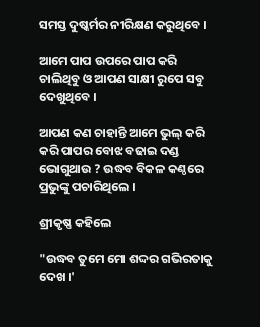ସମସ୍ତ ଦୁଷ୍କର୍ମର ନୀରିକ୍ଷଣ କରୁଥିବେ ।

ଆମେ ପାପ ଉପରେ ପାପ କରି ଚାଲିଥିବୁ ଓ ଆପଣ ସାକ୍ଷୀ ରୁପେ ସବୁ ଦେଖୁଥିବେ ।

ଆପଣ କଣ ଚାହାନ୍ତି ଆମେ ଭୁଲ୍ କରି କରି ପାପର ବୋଝ ବଢାଇ ଦଣ୍ଡ ଭୋଗୁଥାଉ ? ଉଦ୍ଧବ ବିକଳ କଣ୍ଠରେ ପ୍ରଭୁଙ୍କୁ ପଚାରିଥିଲେ ।

ଶ୍ରୀକୃଷ୍ଣ କହିଲେ

"ଉଦ୍ଧବ ତୁମେ ମୋ ଶଦ୍ଦର ଗଭିରତାକୁ ଦେଖ ।'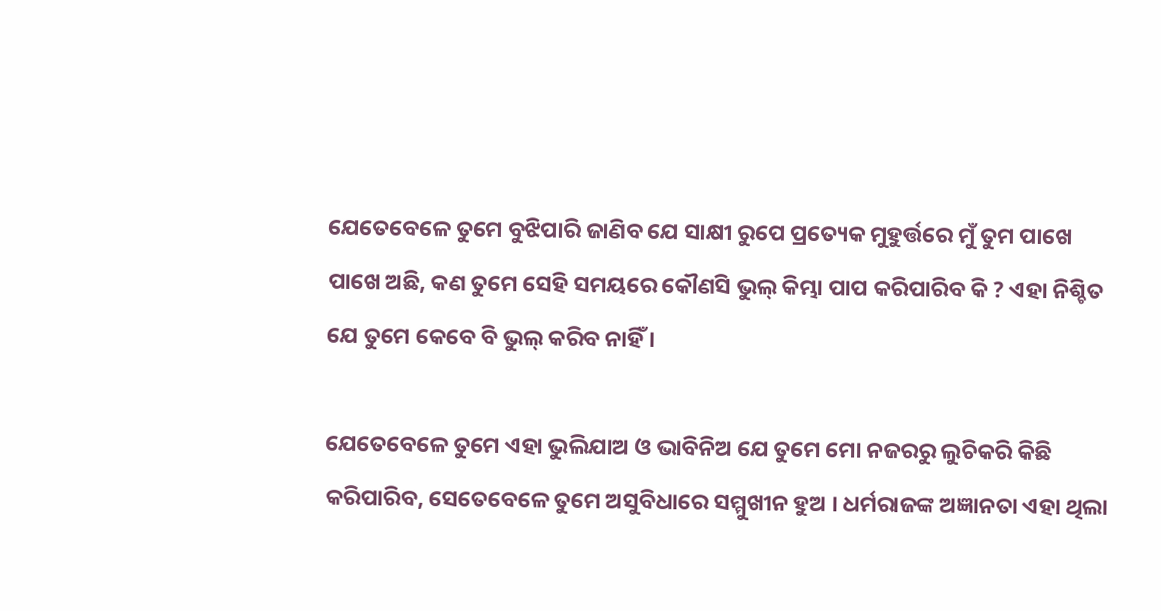ଯେତେବେଳେ ତୁମେ ବୁଝିପାରି ଜାଣିବ ଯେ ସାକ୍ଷୀ ରୁପେ ପ୍ରତ୍ୟେକ ମୁହୁର୍ତ୍ତରେ ମୁଁ ତୁମ ପାଖେ ପାଖେ ଅଛି, କଣ ତୁମେ ସେହି ସମୟରେ କୌଣସି ଭୁଲ୍ କିମ୍ଭା ପାପ କରିପାରିବ କି ? ଏହା ନିଶ୍ଚିତ ଯେ ତୁମେ କେବେ ବି ଭୁଲ୍ କରିବ ନାହିଁ ।

ଯେତେବେଳେ ତୁମେ ଏହା ଭୁଲିଯାଅ ଓ ଭାବିନିଅ ଯେ ତୁମେ ମୋ ନଜରରୁ ଲୁଚିକରି କିଛି କରିପାରିବ, ସେତେବେଳେ ତୁମେ ଅସୁବିଧାରେ ସମ୍ମୁଖୀନ ହୁଅ । ଧର୍ମରାଜଙ୍କ ଅଜ୍ଞାନତା ଏହା ଥିଲା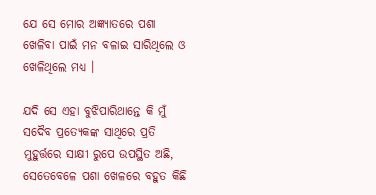ଯେ ସେ ମୋର ଅଜ୍ଞ୍ୟାତରେ ପଶା ଖେଳିବା ପାଇଁ ମନ ବଳାଇ ସାରିଥିଲେ ଓ ଖେଳିଥିଲେ ମଧ୍ୟ ।

ଯଦି ସେ ଏହା ବୁଝିପାରିଥାନ୍ତେ କି ମୁଁ ସଦୈବ ପ୍ରତ୍ୟେକଙ୍କ ସାଥିରେ ପ୍ରତି ମୁହୁର୍ତ୍ତରେ ସାକ୍ଷୀ ରୁପେ ଉପସ୍ଥିତ ଅଛି, ସେତେବେଳେ ପଶା ଖେଳରେ ବହୁତ କିଛି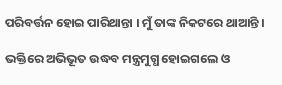ପରିବର୍ତ୍ତନ ହୋଇ ପାରିଥାନ୍ତା । ମୁଁ ତାଙ୍କ ନିକଟରେ ଥାଆନ୍ତି ।

ଭକ୍ତିରେ ଅଭିଭୂତ ଉଦ୍ଧବ ମନ୍ତ୍ରମୁଗ୍ଧ ହୋଇଗଲେ ଓ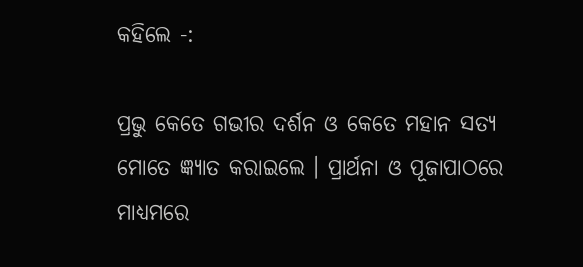କହିଲେ -:

ପ୍ରଭୁ କେତେ ଗଭୀର ଦର୍ଶନ ଓ କେତେ ମହାନ ସତ୍ୟ ମୋତେ ଜ୍ଞ୍ୟାତ କରାଇଲେ । ପ୍ରାର୍ଥନା ଓ ପୂଜାପାଠରେ ମାଧ୍ୟମରେ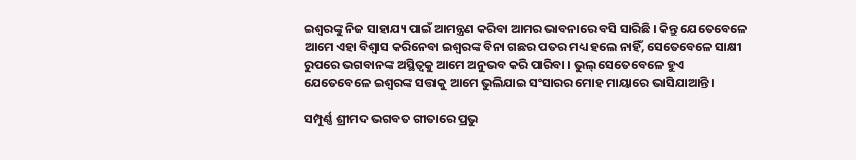ଇଶ୍ବରଙ୍କୁ ନିଜ ସାହାଯ୍ୟ ପାଇଁ ଆମନ୍ତ୍ରଣ କରିବା ଆମର ଭାବନାରେ ବସି ସାରିଛି । କିନ୍ତୁ ଯେତେବେଳେ ଆମେ ଏହା ବିଶ୍ବାସ କରିନେବା ଇଶ୍ବରଙ୍କ ବିନା ଗଛର ପତର ମଧ୍ୟ ହଲେ ନାହିଁ, ସେତେବେଳେ ସାକ୍ଷୀ ରୁପରେ ଭଗବାନଙ୍କ ଅସ୍ଥିତ୍ବକୁ ଆମେ ଅନୁଭବ କରି ପାରିବା । ଭୁଲ୍ ସେତେବେଳେ ହୁଏ ଯେତେବେଳେ ଇଶ୍ବରଙ୍କ ସତ୍ତାକୁ ଆମେ ଭୁଲିଯାଇ ସଂସାରର ମୋହ ମାୟାରେ ଭାସିଯାଆନ୍ତି ।

ସମ୍ପୁର୍ଣ୍ଣ ଶ୍ରୀମଦ ଭଗବତ ଗୀତାରେ ପ୍ରଭୁ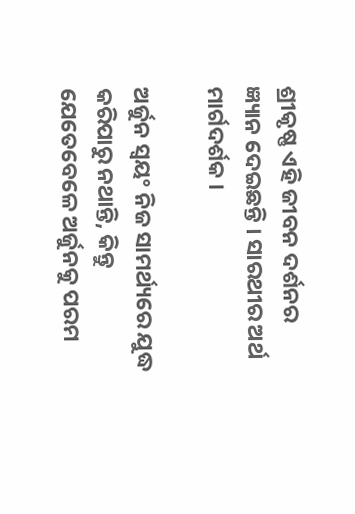ଶ୍ରୀକୃଷ୍ଣ ଏହି ଜୀବନ ଦର୍ଶନର ଜ୍ଞ୍ୟାନ ଦେଇଛନ୍ତି । ସାରଥୀର ଅର୍ଥ ମାର୍ଗଦର୍ଶକ ।

ଅର୍ଜୁନ ସ୍ବୟଂ ନିଜ ସାମର୍ଥ୍ୟରେ ଯୁଦ୍ଧ କରିପାରୁ ନଥାନ୍ତି, କିନ୍ତୁ ଯେତେବେଳେ ଅର୍ଜୁନକୁ ପରମ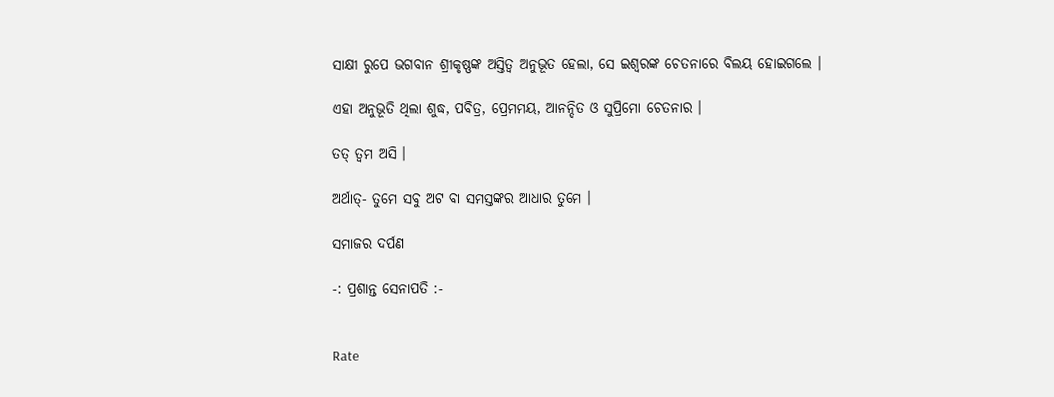ସାକ୍ଷୀ ରୁପେ ଭଗବାନ ଶ୍ରୀକୃଷ୍ଣଙ୍କ ଅସ୍ତିତ୍ବ ଅନୁଭୂତ ହେଲା, ସେ ଇଶ୍ବରଙ୍କ ଚେତନାରେ ବିଲୟ ହୋଇଗଲେ ।

ଏହା ଅନୁଭୂତି ଥିଲା ଶୁଦ୍ଧ, ପବିତ୍ର, ପ୍ରେମମୟ, ଆନନ୍ଦିତ ଓ ସୁପ୍ରିମୋ ଚେତନାର ।

ତତ୍ ତ୍ବମ ଅସି ।

ଅର୍ଥାତ୍- ତୁମେ ସବୁ ଅଟ ବା ସମସ୍ତଙ୍କର ଆଧାର ତୁମେ ।

ସମାଜର ଦର୍ପଣ

-: ପ୍ରଶାନ୍ତ ସେନାପତି :-


Rate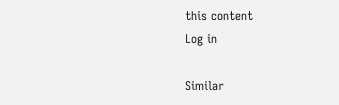this content
Log in

Similar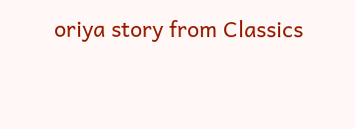oriya story from Classics